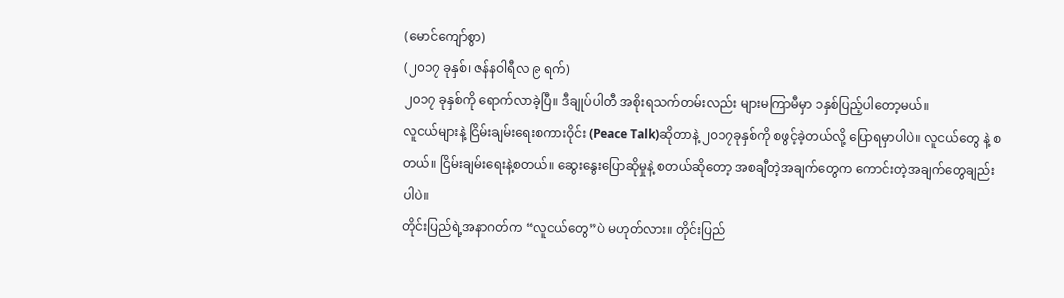(မောင်ကျော်စွာ)
(၂၀၁၇ ခုနှစ်၊ ဇန်နဝါရီလ ၉ ရက်)
၂၀၁၇ ခုနှစ်ကို ရောက်လာခဲ့ပြီ။ ဒီချုပ်ပါတီ အစိုးရသက်တမ်းလည်း များမကြာမီမှာ ၁နှစ်ပြည့်ပါတော့မယ်။
လူငယ်များနဲ့ ငြိမ်းချမ်းရေးစကားဝိုင်း (Peace Talk)ဆိုတာနဲ့ ၂၀၁၇ခုနှစ်ကို စဖွင့်ခဲ့တယ်လို့ ပြောရမှာပါပဲ။ လူငယ်တွေ နဲ့ စတယ်။ ငြိမ်းချမ်းရေးနဲ့စတယ်။ ဆွေးနွေးပြောဆိုမှုနဲ့ စတယ်ဆိုတော့ အစချီတဲ့အချက်တွေက ကောင်းတဲ့အချက်တွေချည်း ပါပဲ။
တိုင်းပြည်ရဲ့အနာဂတ်က “လူငယ်တွေ”ပဲ မဟုတ်လား။ တိုင်းပြည်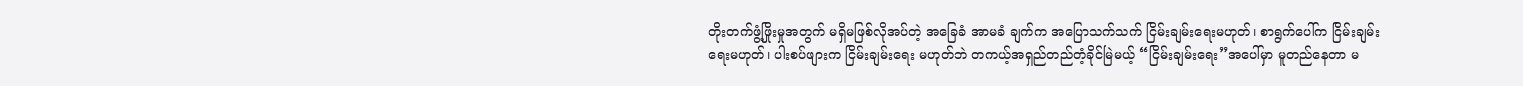တိုးတက်ဖွံ့ဖြိုးမှုအတွက် မရှိမဖြစ်လိုအပ်တဲ့ အခြေခံ အာမခံ ချက်က အပြောသက်သက် ငြိမ်းချမ်းရေးမဟုတ်၊ စာရွက်ပေါ်က ငြိမ်းချမ်းရေးမဟုတ်၊ ပါးစပ်ဖျားက ငြိမ်းချမ်းရေး မဟုတ်ဘဲ တကယ့်အရှည်တည်တံ့ခိုင်မြဲမယ့် “ငြိမ်းချမ်းရေး”အပေါ်မှာ မူတည်နေတာ မ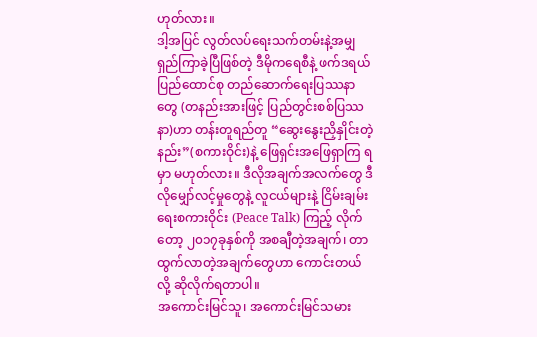ဟုတ်လား။
ဒါ့အပြင် လွတ်လပ်ရေးသက်တမ်းနဲ့အမျှ ရှည်ကြာခဲ့ပြီဖြစ်တဲ့ ဒီမိုကရေစီနဲ့ ဖက်ဒရယ်ပြည်ထောင်စု တည်ဆောက်ရေးပြဿနာ တွေ (တနည်းအားဖြင့် ပြည်တွင်းစစ်ပြဿနာ)ဟာ တန်းတူရည်တူ “ဆွေးနွေးညှိနှိုင်းတဲ့နည်း”(စကားဝိုင်း)နဲ့ ဖြေရှင်းအဖြေရှာကြ ရမှာ မဟုတ်လား။ ဒီလိုအချက်အလက်တွေ ဒီလိုမျှော်လင့်မှုတွေနဲ့ လူငယ်များနဲ့ ငြိမ်းချမ်းရေးစကားဝိုင်း (Peace Talk) ကြည့် လိုက်တော့ ၂၀၁၇ခုနှစ်ကို အစချီတဲ့အချက်၊ တာထွက်လာတဲ့အချက်တွေဟာ ကောင်းတယ်လို့ ဆိုလိုက်ရတာပါ။
အကောင်းမြင်သူ၊ အကောင်းမြင်သမား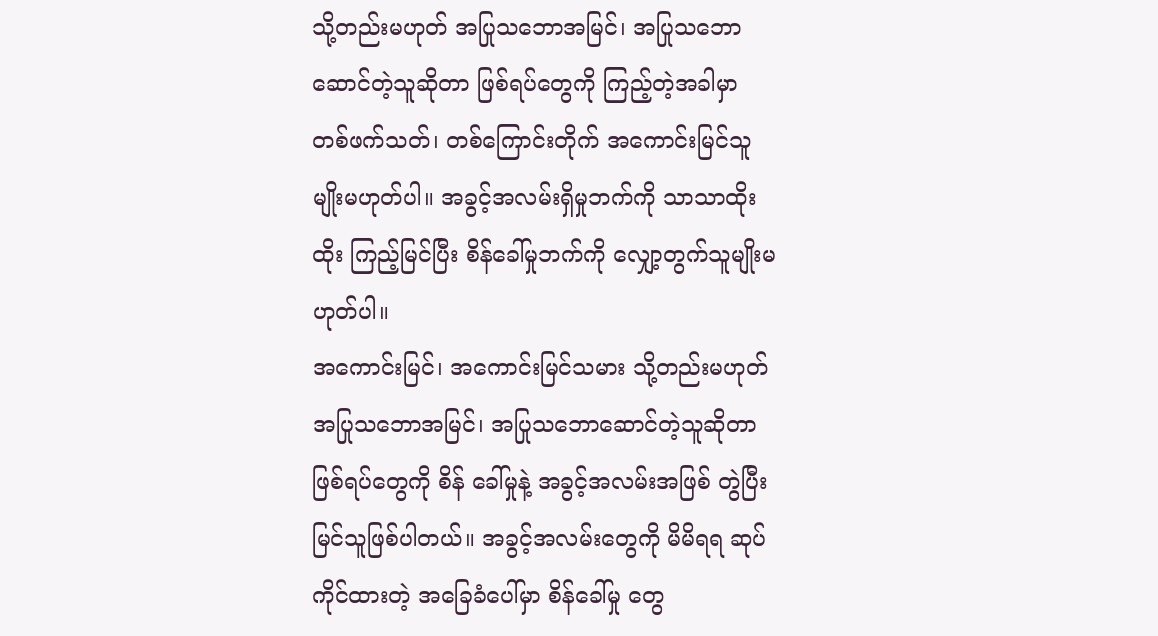သို့တည်းမဟုတ် အပြုသဘောအမြင်၊ အပြုသဘောဆောင်တဲ့သူဆိုတာ ဖြစ်ရပ်တွေကို ကြည့်တဲ့အခါမှာ တစ်ဖက်သတ်၊ တစ်ကြောင်းတိုက် အကောင်းမြင်သူမျိုးမဟုတ်ပါ။ အခွင့်အလမ်းရှိမှုဘက်ကို သာသာထိုးထိုး ကြည့်မြင်ပြီး စိန်ခေါ်မှုဘက်ကို လျှော့တွက်သူမျိုးမဟုတ်ပါ။
အကောင်းမြင်၊ အကောင်းမြင်သမား သို့တည်းမဟုတ် အပြုသဘောအမြင်၊ အပြုသဘောဆောင်တဲ့သူဆိုတာ ဖြစ်ရပ်တွေကို စိန် ခေါ်မှုနဲ့ အခွင့်အလမ်းအဖြစ် တွဲပြီး မြင်သူဖြစ်ပါတယ်။ အခွင့်အလမ်းတွေကို မိမိရရ ဆုပ်ကိုင်ထားတဲ့ အခြေခံပေါ်မှာ စိန်ခေါ်မှု တွေ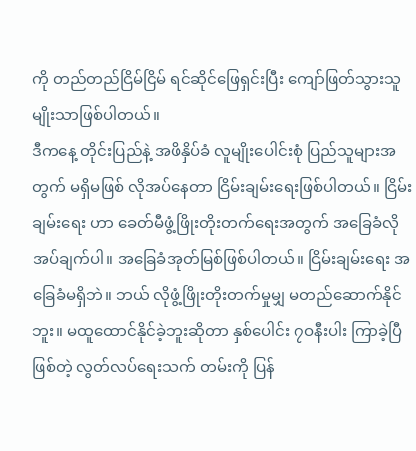ကို တည်တည်ငြိမ်ငြိမ် ရင်ဆိုင်ဖြေရှင်းပြီး ကျော်ဖြတ်သွားသူမျိုးသာဖြစ်ပါတယ်။
ဒီကနေ့ တိုင်းပြည်နဲ့ အဖိနှိပ်ခံ လူမျိုးပေါင်းစုံ ပြည်သူများအတွက် မရှိမဖြစ် လိုအပ်နေတာ ငြိမ်းချမ်းရေးဖြစ်ပါတယ်။ ငြိမ်းချမ်းရေး ဟာ ခေတ်မီဖွံ့ဖြိုးတိုးတက်ရေးအတွက် အခြေခံလိုအပ်ချက်ပါ။ အခြေခံအုတ်မြစ်ဖြစ်ပါတယ်။ ငြိမ်းချမ်းရေး အခြေခံမရှိဘဲ။ ဘယ် လိုဖွံ့ဖြိုးတိုးတက်မှုမျှ မတည်ဆောက်နိုင်ဘူး။ မထူထောင်နိုင်ခဲ့ဘူးဆိုတာ နှစ်ပေါင်း ၇ဝနီးပါး ကြာခဲ့ပြီဖြစ်တဲ့ လွတ်လပ်ရေးသက် တမ်းကို ပြန်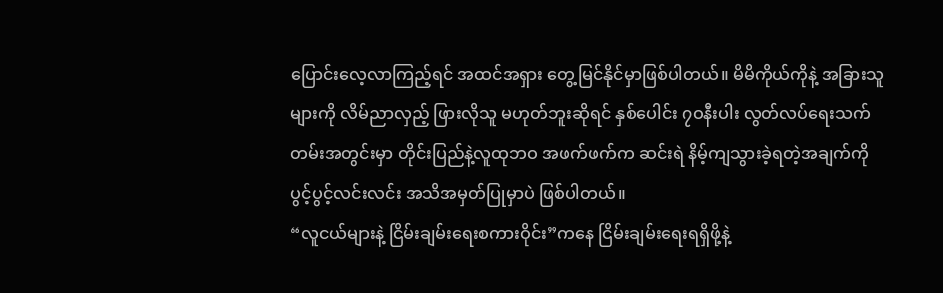ပြောင်းလေ့လာကြည့်ရင် အထင်အရှား တွေ့မြင်နိုင်မှာဖြစ်ပါတယ်။ မိမိကိုယ်ကိုနဲ့ အခြားသူများကို လိမ်ညာလှည့် ဖြားလိုသူ မဟုတ်ဘူးဆိုရင် နှစ်ပေါင်း ၇ဝနီးပါး လွတ်လပ်ရေးသက်တမ်းအတွင်းမှာ တိုင်းပြည်နဲ့လူထုဘဝ အဖက်ဖက်က ဆင်းရဲ နိမ့်ကျသွားခဲ့ရတဲ့အချက်ကို ပွင့်ပွင့်လင်းလင်း အသိအမှတ်ပြုမှာပဲ ဖြစ်ပါတယ်။
“လူငယ်များနဲ့ ငြိမ်းချမ်းရေးစကားဝိုင်း”ကနေ ငြိမ်းချမ်းရေးရရှိဖို့နဲ့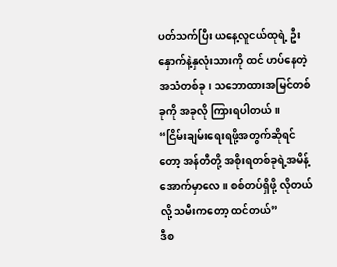ပတ်သက်ပြီး ယနေ့လူငယ်ထုရဲ့ ဦးနှောက်နဲ့နှလုံးသားကို ထင် ဟပ်နေတဲ့ အသံတစ်ခု၊ သဘောထားအမြင်တစ်ခုကို အခုလို ကြားရပါတယ်။
“ငြိမ်းချမ်းရေးရဖို့အတွက်ဆိုရင်တော့ အန်တီတို့ အစိုးရတစ်ခုရဲ့အမိန့်အောက်မှာလေ။ စစ်တပ်ရှိဖို့ လိုတယ်လို့ သမီးကတော့ ထင်တယ်”
ဒီစ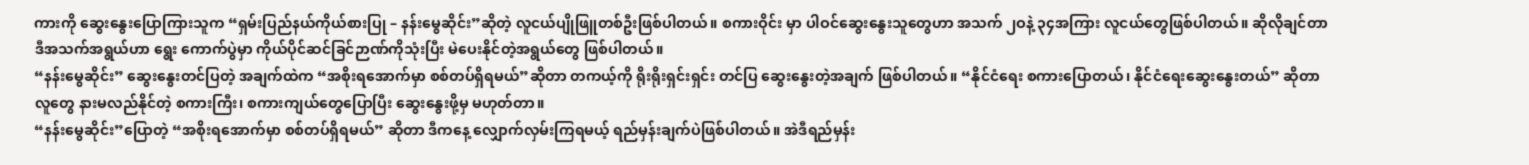ကားကို ဆွေးနွေးပြောကြားသူက “ရှမ်းပြည်နယ်ကိုယ်စားပြု – နန်းမွေဆိုင်း”ဆိုတဲ့ လူငယ်ပျိုဖြူတစ်ဦးဖြစ်ပါတယ်။ စကားဝိုင်း မှာ ပါဝင်ဆွေးနွေးသူတွေဟာ အသက် ၂ဝနဲ့ ၃၄အကြား လူငယ်တွေဖြစ်ပါတယ်။ ဆိုလိုချင်တာ ဒီအသက်အရွယ်ဟာ ရွေး ကောက်ပွဲမှာ ကိုယ်ပိုင်ဆင်ခြင်ဉာဏ်ကိုသုံးပြီး မဲပေးနိုင်တဲ့အရွယ်တွေ ဖြစ်ပါတယ်။
“နန်းမွေဆိုင်း” ဆွေးနွေးတင်ပြတဲ့ အချက်ထဲက “အစိုးရအောက်မှာ စစ်တပ်ရှိရမယ်”ဆိုတာ တကယ့်ကို ရိုးရိုးရှင်းရှင်း တင်ပြ ဆွေးနွေးတဲ့အချက် ဖြစ်ပါတယ်။ “နိုင်ငံရေး စကားပြောတယ်၊ နိုင်ငံရေးဆွေးနွေးတယ်” ဆိုတာ လူတွေ နားမလည်နိုင်တဲ့ စကားကြီး၊ စကားကျယ်တွေပြောပြီး ဆွေးနွေးဖို့မှ မဟုတ်တာ။
“နန်းမွေဆိုင်း”ပြောတဲ့ “အစိုးရအောက်မှာ စစ်တပ်ရှိရမယ်” ဆိုတာ ဒီကနေ့ လျှောက်လှမ်းကြရမယ့် ရည်မှန်းချက်ပဲဖြစ်ပါတယ်။ အဲဒီရည်မှန်း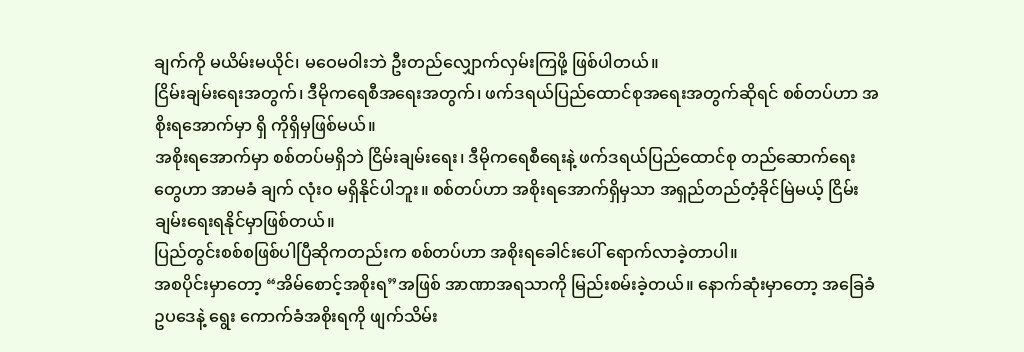ချက်ကို မယိမ်းမယိုင်၊ မဝေမဝါးဘဲ ဦးတည်လျှောက်လှမ်းကြဖို့ ဖြစ်ပါတယ်။
ငြိမ်းချမ်းရေးအတွက်၊ ဒီမိုကရေစီအရေးအတွက်၊ ဖက်ဒရယ်ပြည်ထောင်စုအရေးအတွက်ဆိုရင် စစ်တပ်ဟာ အစိုးရအောက်မှာ ရှိ ကိုရှိမှဖြစ်မယ်။
အစိုးရအောက်မှာ စစ်တပ်မရှိဘဲ ငြိမ်းချမ်းရေး၊ ဒီမိုကရေစီရေးနဲ့ ဖက်ဒရယ်ပြည်ထောင်စု တည်ဆောက်ရေးတွေဟာ အာမခံ ချက် လုံးဝ မရှိနိုင်ပါဘူး။ စစ်တပ်ဟာ အစိုးရအောက်ရှိမှသာ အရှည်တည်တံ့ခိုင်မြဲမယ့် ငြိမ်းချမ်းရေးရနိုင်မှာဖြစ်တယ်။
ပြည်တွင်းစစ်စဖြစ်ပါပြီဆိုကတည်းက စစ်တပ်ဟာ အစိုးရခေါင်းပေါ် ရောက်လာခဲ့တာပါ။
အစပိုင်းမှာတော့ “အိမ်စောင့်အစိုးရ”အဖြစ် အာဏာအရသာကို မြည်းစမ်းခဲ့တယ်။ နောက်ဆုံးမှာတော့ အခြေခံဥပဒေနဲ့ ရွေး ကောက်ခံအစိုးရကို ဖျက်သိမ်း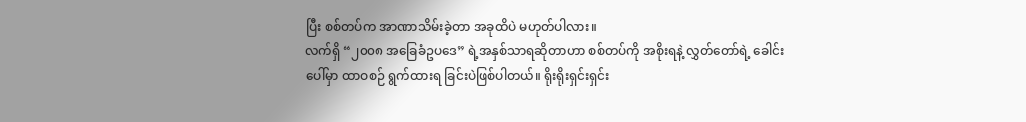ပြီး စစ်တပ်က အာဏာသိမ်းခဲ့တာ အခုထိပဲ မဟုတ်ပါလား။
လက်ရှိ “၂၀၀၈ အခြေခံဥပဒေ” ရဲ့အနှစ်သာရဆိုတာဟာ စစ်တပ်ကို အစိုးရနဲ့ လွှတ်တော်ရဲ့ ခေါင်းပေါ်မှာ ထာဝစဉ် ရွက်ထားရ ခြင်းပဲဖြစ်ပါတယ်။ ရိုးရိုးရှင်းရှင်း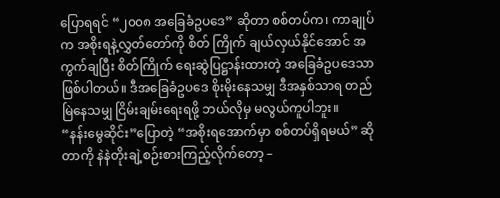ပြောရရင် “၂၀၀၈ အခြေခံဥပဒေ” ဆိုတာ စစ်တပ်က၊ ကာချုပ်က အစိုးရနဲ့လွှတ်တော်ကို စိတ် ကြိုက် ချယ်လှယ်နိုင်အောင် အကွက်ချပြီး စိတ်ကြိုက် ရေးဆွဲပြဋ္ဌာန်းထားတဲ့ အခြေခံဥပဒေသာဖြစ်ပါတယ်။ ဒီအခြေခံဥပဒေ စိုးမိုးနေသမျှ ဒီအနှစ်သာရ တည်မြဲနေသမျှ ငြိမ်းချမ်းရေးရဖို့ ဘယ်လိုမှ မလွယ်ကူပါဘူး။
“နန်းမွေဆိုင်း”ပြောတဲ့ “အစိုးရအောက်မှာ စစ်တပ်ရှိရမယ်” ဆိုတာကို နဲနဲတိုးချဲ့စဉ်းစားကြည့်လိုက်တော့ –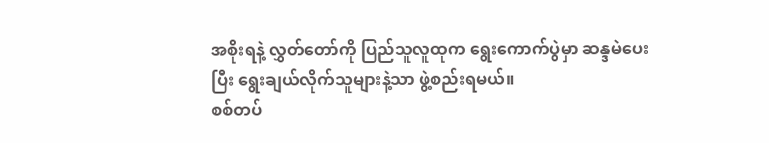အစိုးရနဲ့ လွှတ်တော်ကို ပြည်သူလူထုက ရွေးကောက်ပွဲမှာ ဆန္ဒမဲပေးပြီး ရွေးချယ်လိုက်သူများနဲ့သာ ဖွဲ့စည်းရမယ်။
စစ်တပ်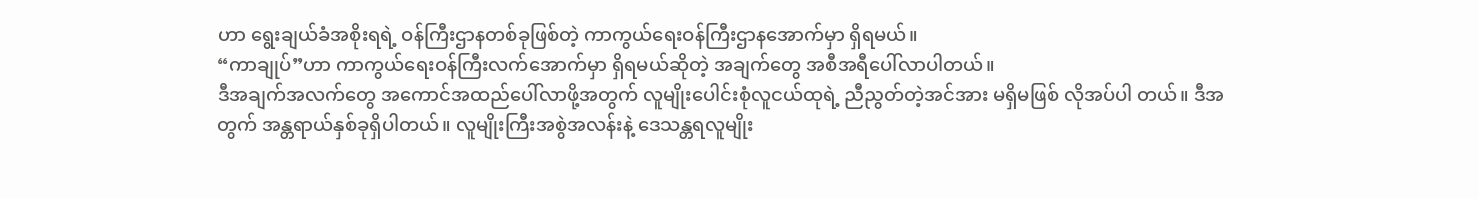ဟာ ရွေးချယ်ခံအစိုးရရဲ့ ဝန်ကြီးဌာနတစ်ခုဖြစ်တဲ့ ကာကွယ်ရေးဝန်ကြီးဌာနအောက်မှာ ရှိရမယ်။
“ကာချုပ်”ဟာ ကာကွယ်ရေးဝန်ကြီးလက်အောက်မှာ ရှိရမယ်ဆိုတဲ့ အချက်တွေ အစီအရီပေါ်လာပါတယ်။
ဒီအချက်အလက်တွေ အကောင်အထည်ပေါ်လာဖို့အတွက် လူမျိုးပေါင်းစုံလူငယ်ထုရဲ့ ညီညွတ်တဲ့အင်အား မရှိမဖြစ် လိုအပ်ပါ တယ်။ ဒီအတွက် အန္တရာယ်နှစ်ခုရှိပါတယ်။ လူမျိုးကြီးအစွဲအလန်းနဲ့ ဒေသန္တရလူမျိုး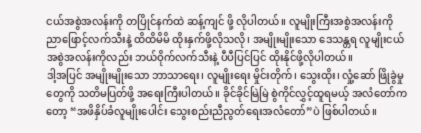ငယ်အစွဲအလန်းကို တပြိုင်နက်ထဲ ဆန့်ကျင် ဖို့ လိုပါတယ်။ လူမျိုးကြီးအစွဲအလန်းကို ညာဖြောင့်လက်သီးနဲ့ ထိထိမိမိ ထိုးနှက်ဖို့လိုသလို၊ အမျိုးမျိုးသော ဒေသန္တရ လူမျိုးငယ် အစွဲအလန်းကိုလည်း ဘယ်ဝိုက်လက်သီးနဲ့ ပီပီပြင်ပြင် ထိုးနိုင်ဖို့လိုပါတယ်။
ဒါ့အပြင် အမျိုးမျိုးသော ဘာသာရေး၊ လူမျိုးရေး မှိုင်းတိုက်၊ သွေးထိုး၊ လှုံ့ဆော် ဖြိုခွဲမှုတွေကို သတိမပြတ်ဖို့ အရေးကြီးပါတယ်။ ခိုင်ခိုင်မြဲမြဲ စွဲကိုင်လွှင့်ထူရမယ့် အလံတော်ကတော့ “အဖိနှိပ်ခံလူမျိုးပေါင်း သွေးစည်းညီညွတ်ရေးအလံတော်”ပဲ ဖြစ်ပါတယ်။